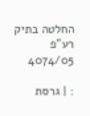החלטה בתיק רע"פ 4074/05

: | גרסת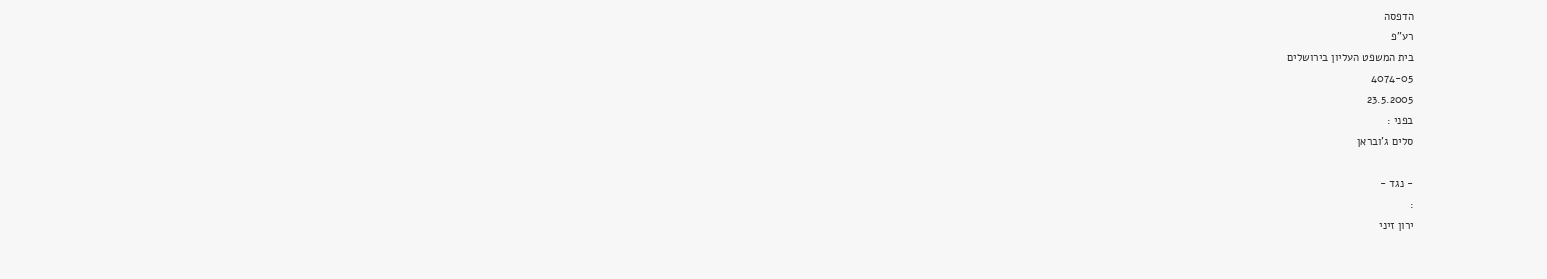הדפסה
רע"פ
בית המשפט העליון בירושלים
4074-05
23.5.2005
בפני :
סלים ג'ובראן

- נגד -
:
ירון זיני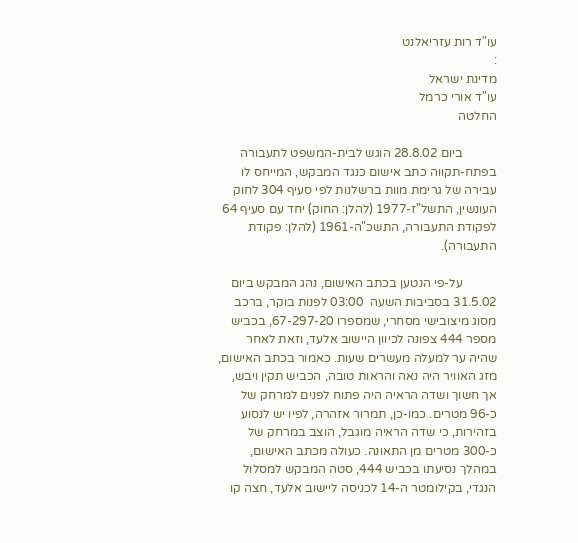עו"ד רות עזריאלנט
:
מדינת ישראל
עו"ד אורי כרמל
החלטה

           ביום 28.8.02 הוגש לבית-המשפט לתעבורה בפתח-תקווה כתב אישום כנגד המבקש, המייחס לו עבירה של גרימת מוות ברשלנות לפי סעיף 304 לחוק העונשין, התשל"ז-1977 (להלן: החוק) יחד עם סעיף 64 לפקודת התעבורה, התשכ"ה-1961 (להלן: פקודת התעבורה).

           על-פי הנטען בכתב האישום, נהג המבקש ביום 31.5.02 בסביבות השעה  03:00 לפנות בוקר, ברכב מסוג מיצובישי מסחרי, שמספרו 67-297-20, בכביש מספר 444 צפונה לכיוון היישוב אלעד, וזאת לאחר שהיה ער למעלה מעשרים שעות. כאמור בכתב האישום, מזג האוויר היה נאה והראות טובה, הכביש תקין ויבש, אך חשוך ושדה הראיה היה פתוח לפנים למרחק של כ-96 מטרים. כמו-כן, תמרור אזהרה, לפיו יש לנסוע בזהירות, כי שדה הראיה מוגבל, הוצב במרחק של כ-300 מטרים מן התאונה. כעולה מכתב האישום, במהלך נסיעתו בכביש 444, סטה המבקש למסלול הנגדי, בקילומטר ה-14 לכניסה ליישוב אלעד, חצה קו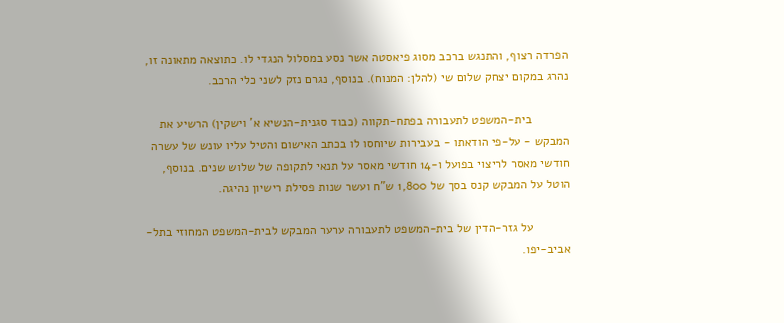הפרדה רצוף, והתנגש ברכב מסוג פיאסטה אשר נסע במסלול הנגדי לו. כתוצאה מתאונה זו, נהרג במקום יצחק שלום שי (להלן: המנוח). בנוסף, נגרם נזק לשני כלי הרכב.

           בית-המשפט לתעבורה בפתח-תקווה (כבוד סגנית-הנשיא א' וישקין) הרשיע את המבקש - על-פי הודאתו - בעבירות שיוחסו לו בכתב האישום והטיל עליו עונש של עשרה חודשי מאסר לריצוי בפועל ו-14 חודשי מאסר על תנאי לתקופה של שלוש שנים. בנוסף, הוטל על המבקש קנס בסך של 1,800 ש"ח ועשר שנות פסילת רישיון נהיגה.

           על גזר-הדין של בית-המשפט לתעבורה ערער המבקש לבית-המשפט המחוזי בתל-אביב-יפו.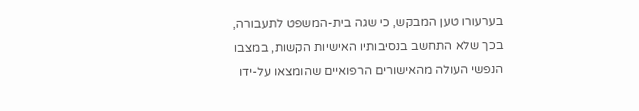בערעורו טען המבקש, כי שגה בית-המשפט לתעבורה, בכך שלא התחשב בנסיבותיו האישיות הקשות, במצבו הנפשי העולה מהאישורים הרפואיים שהומצאו על-ידו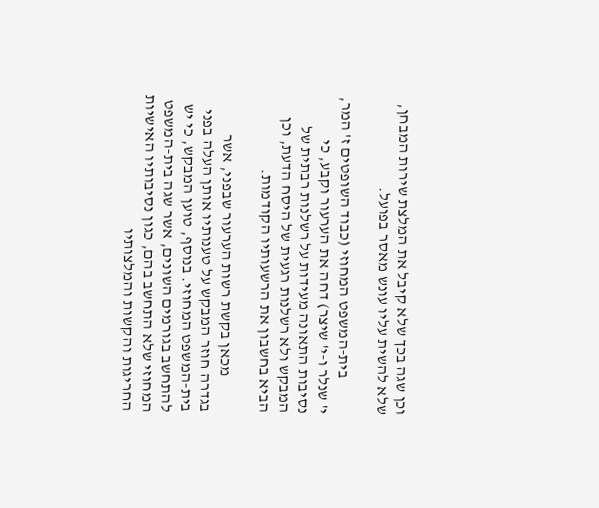וכן שגה בכך שלא קיבל את המלצת שירות המבחן, שלא להשית עליו עונש מאסר בפועל.

           בית-המשפט המחוזי (כבוד השופטים ז' המר, י' שנלר ו-י' שיצר) דחה את הערעור וקבע, כי נסיבות התאונה מעידות על רשלנות רבתית של המבקש ולא רשלנות רגעית של היסח הדעת, וכן הביא בחשבון את הרשעותיו הקודמות.

           מכאן בקשת רשות הערעור שבפני, אשר בגדרה חוזר המבקש על טענותיו אותן העלה בפני בית-המשפט המחוזי. בנוסף, טוען המבקש, כי יש להתחשב בגורמים השונים, אשר שגה בית-המשפט המחוזי שלא התחשב בהם, כגון נסיבותיו האישיות החריגות והקשות והמלצותיו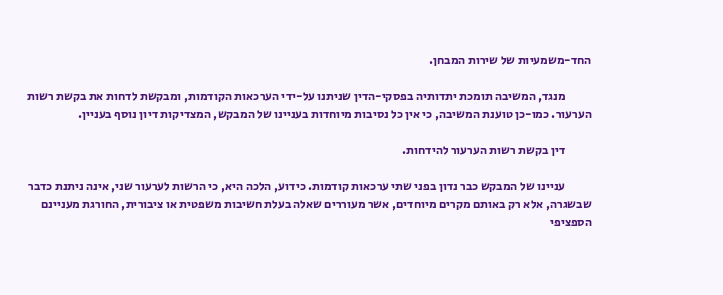החד-משמעיות של שירות המבחן.

           מנגד, המשיבה תומכת יתדותיה בפסקי-הדין שניתנו על-ידי הערכאות הקודמות, ומבקשת לדחות את בקשת רשות הערעור. כמו-כן טוענת המשיבה, כי אין כל נסיבות מיוחדות בעניינו של המבקש, המצדיקות דיון נוסף בעניין.

           דין בקשת רשות הערעור להידחות.

           עניינו של המבקש כבר נדון בפני שתי ערכאות קודמות. כידוע, הלכה היא, כי הרשות לערעור שני, אינה ניתנת כדבר שבשגרה, אלא רק באותם מקרים מיוחדים, אשר מעוררים שאלה בעלת חשיבות משפטית או ציבורית, החורגת מעניינם הספציפי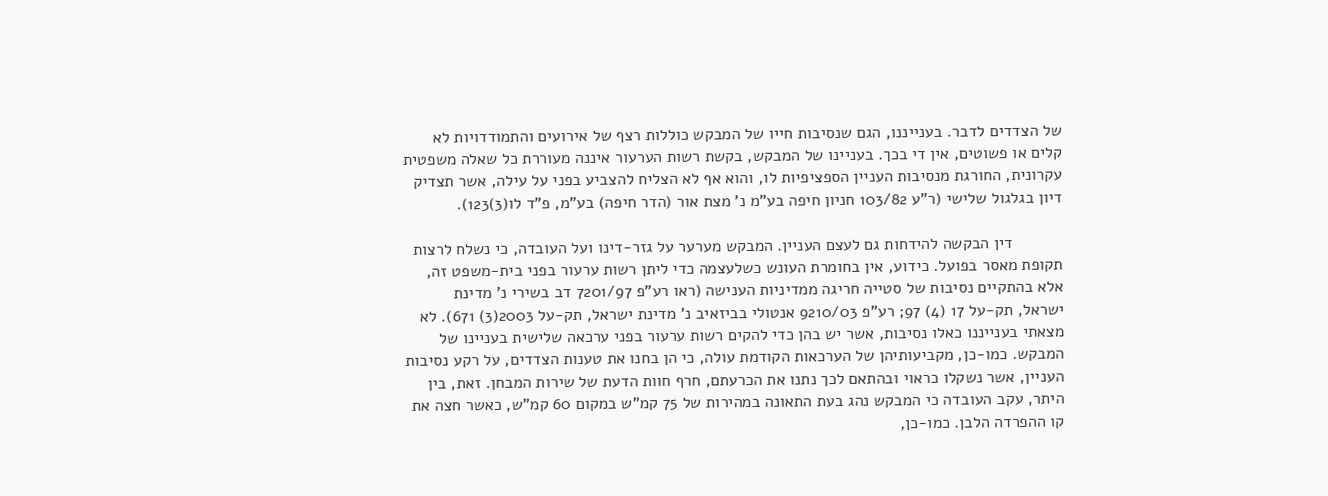של הצדדים לדבר. בענייננו, הגם שנסיבות חייו של המבקש כוללות רצף של אירועים והתמודדויות לא קלים או פשוטים, אין די בכך. בעניינו של המבקש, בקשת רשות הערעור איננה מעוררת כל שאלה משפטית עקרונית, החורגת מנסיבות העניין הספציפיות לו, והוא אף לא הצליח להצביע בפני על עילה, אשר תצדיק דיון בגלגול שלישי (ר"ע 103/82 חניון חיפה בע"מ נ' מצת אור (הדר חיפה) בע"מ, פ"ד לו(3)123).

           דין הבקשה להידחות גם לעצם העניין. המבקש מערער על גזר-דינו ועל העובדה, כי נשלח לרצות תקופת מאסר בפועל. כידוע, אין בחומרת העונש כשלעצמה כדי ליתן רשות ערעור בפני בית-משפט זה, אלא בהתקיים נסיבות של סטייה חריגה ממדיניות הענישה (ראו רע"פ 7201/97 דב בשירי נ' מדינת ישראל, תק-על 17 (4) 97; רע"פ 9210/03 אנטולי בביזאיב נ' מדינת ישראל, תק-על 2003(3) 671). לא מצאתי בענייננו כאלו נסיבות, אשר יש בהן כדי להקים רשות ערעור בפני ערכאה שלישית בעניינו של המבקש. כמו-כן, מקביעותיהן של הערכאות הקודמת עולה, כי הן בחנו את טענות הצדדים, על רקע נסיבות העניין, אשר נשקלו כראוי ובהתאם לכך נתנו את הכרעתם, חרף חוות הדעת של שירות המבחן. זאת, בין היתר, עקב העובדה כי המבקש נהג בעת התאונה במהירות של 75 קמ"ש במקום 60 קמ"ש, כאשר חצה את קו ההפרדה הלבן. כמו-כן,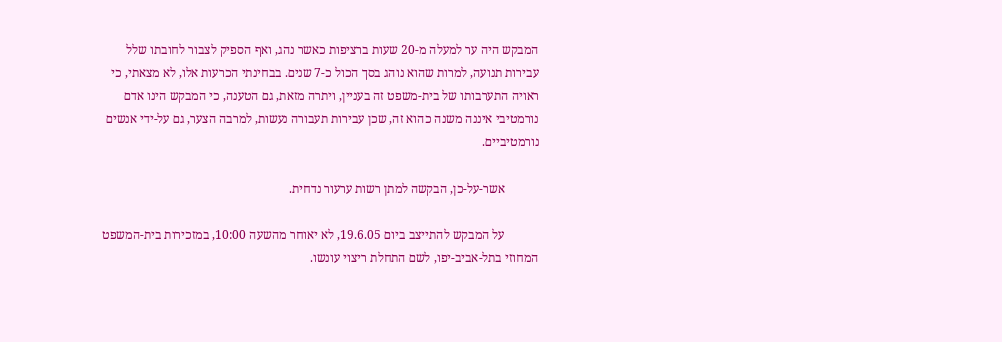המבקש היה ער למעלה מ-20 שעות ברציפות כאשר נהג, ואף הספיק לצבור לחובתו שלל עבירות תנועה, למרות שהוא נוהג בסך הכול כ-7 שנים. בבחינתי הכרעות אלו, לא מצאתי, כי ראויה התערבותו של בית-משפט זה בעניין, ויתרה מזאת, גם הטענה, כי המבקש הינו אדם נורמטיבי איננה משנה כהוא זה, שכן עבירות תעבורה נעשות, למרבה הצער, גם על-ידי אנשים נורמטיביים.

           אשר-על-כן, הבקשה למתן רשות ערעור נדחית.

           על המבקש להתייצב ביום 19.6.05, לא יאוחר מהשעה 10:00, במזכירות בית-המשפט המחוזי בתל-אביב-יפו, לשם התחלת ריצוי עונשו.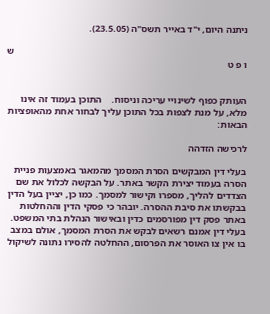ניתנה היום, י"ד באייר תשס"ה (23.5.05).

                                                                                                ש ו פ ט


העותק כפוף לשינויי עריכה וניסוח.    התוכן בעמוד זה אינו מלא, על מנת לצפות בכל התוכן עליך לבחור אחת מהאופציות הבאות:

לרכישה הזדהה

בעלי דין המבקשים הסרת המסמך מהמאגר באמצעות פניית הסרה בעמוד יצירת הקשר באתר. על הבקשה לכלול את שם הצדדים להליך, מספרו וקישור למסמך. כמו כן, יציין בעל הדין בבקשתו את סיבת ההסרה. יובהר כי פסקי הדין וההחלטות באתר פסק דין מפורסמים כדין ובאישור הנהלת בתי המשפט. בעלי דין אמנם רשאים לבקש את הסרת המסמך, אולם במצב בו אין צו האוסר את הפרסום, ההחלטה להסירו נתונה לשיקול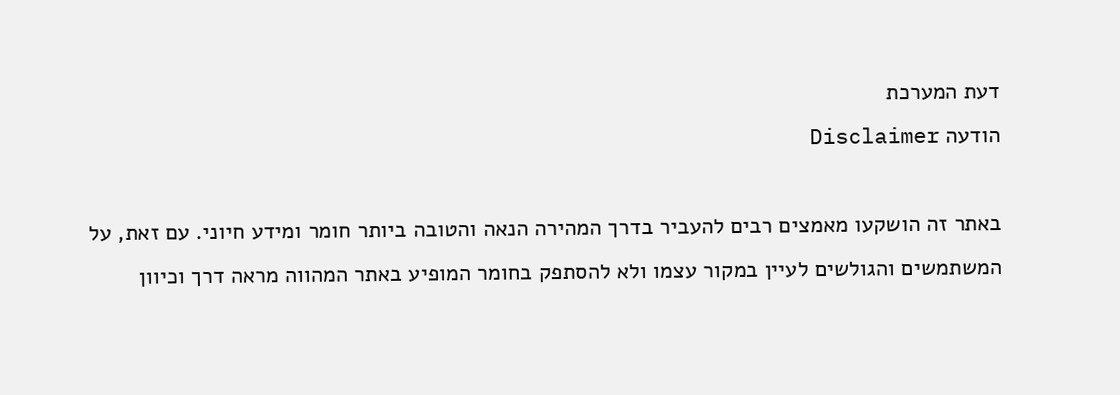דעת המערכת
הודעה Disclaimer

באתר זה הושקעו מאמצים רבים להעביר בדרך המהירה הנאה והטובה ביותר חומר ומידע חיוני. עם זאת, על המשתמשים והגולשים לעיין במקור עצמו ולא להסתפק בחומר המופיע באתר המהווה מראה דרך וכיוון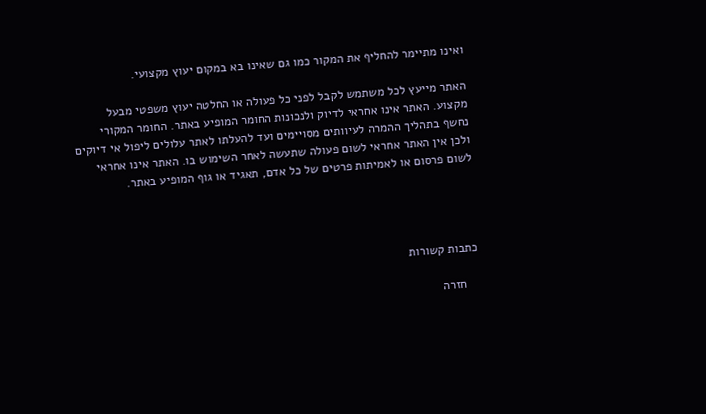ואינו מתיימר להחליף את המקור כמו גם שאינו בא במקום יעוץ מקצועי.

האתר מייעץ לכל משתמש לקבל לפני כל פעולה או החלטה יעוץ משפטי מבעל מקצוע. האתר אינו אחראי לדיוק ולנכונות החומר המופיע באתר. החומר המקורי נחשף בתהליך ההמרה לעיוותים מסויימים ועד להעלתו לאתר עלולים ליפול אי דיוקים ולכן אין האתר אחראי לשום פעולה שתעשה לאחר השימוש בו. האתר אינו אחראי לשום פרסום או לאמיתות פרטים של כל אדם, תאגיד או גוף המופיע באתר.




כתבות קשורות

    חזרה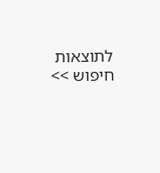לתוצאות חיפוש >>